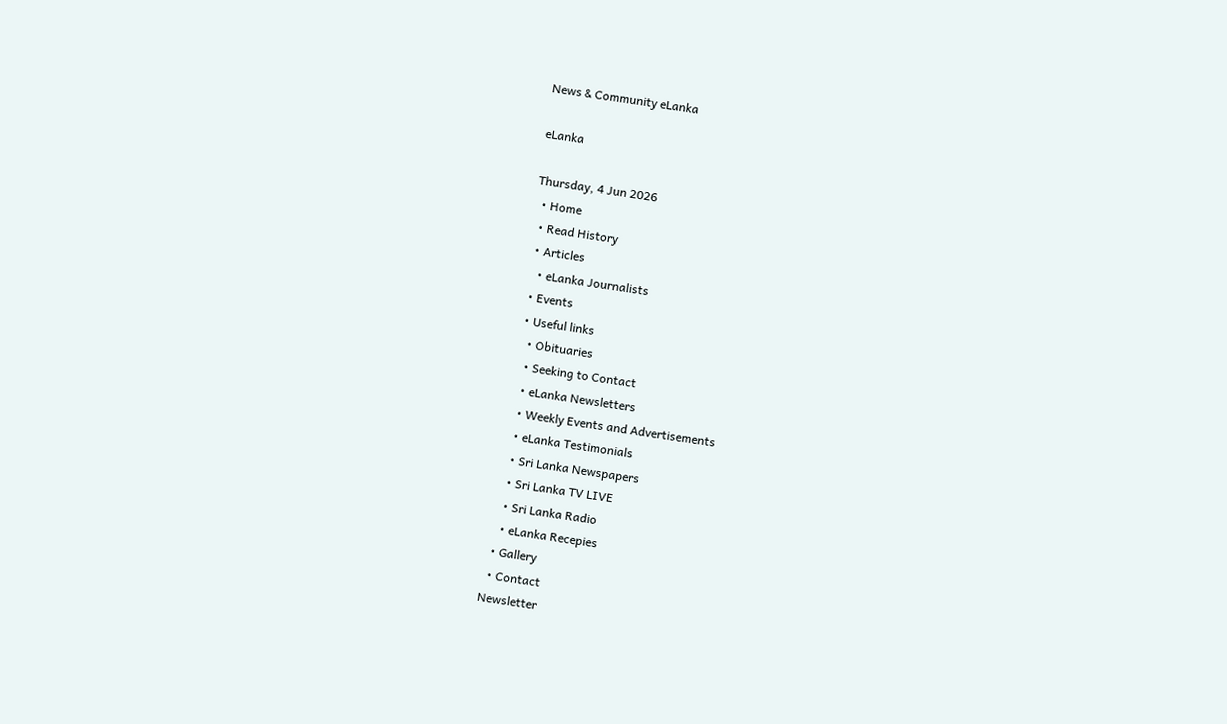News & Community eLanka

eLanka

Thursday, 4 Jun 2026
  • Home
  • Read History
  • Articles
    • eLanka Journalists
  • Events
  • Useful links
    • Obituaries
    • Seeking to Contact
    • eLanka Newsletters
    • Weekly Events and Advertisements
    • eLanka Testimonials
    • Sri Lanka Newspapers
    • Sri Lanka TV LIVE
    • Sri Lanka Radio
    • eLanka Recepies
  • Gallery
  • Contact
Newsletter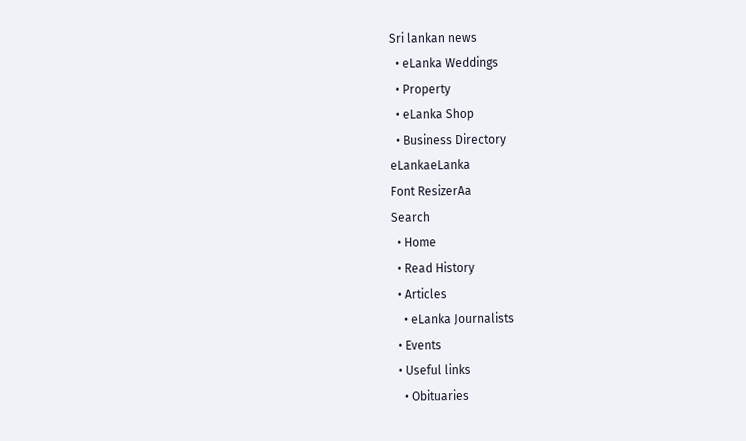Sri lankan news
  • eLanka Weddings
  • Property
  • eLanka Shop
  • Business Directory
eLankaeLanka
Font ResizerAa
Search
  • Home
  • Read History
  • Articles
    • eLanka Journalists
  • Events
  • Useful links
    • Obituaries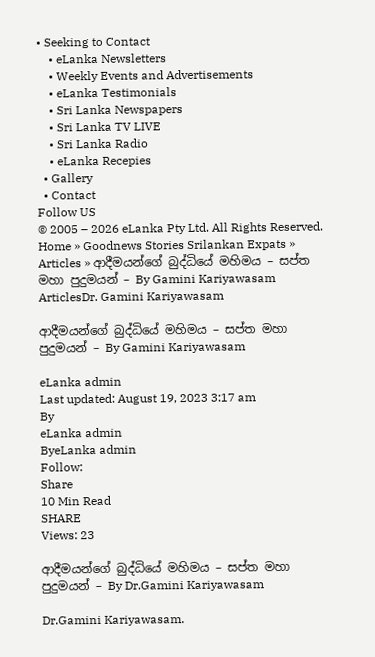• Seeking to Contact
    • eLanka Newsletters
    • Weekly Events and Advertisements
    • eLanka Testimonials
    • Sri Lanka Newspapers
    • Sri Lanka TV LIVE
    • Sri Lanka Radio
    • eLanka Recepies
  • Gallery
  • Contact
Follow US
© 2005 – 2026 eLanka Pty Ltd. All Rights Reserved.
Home » Goodnews Stories Srilankan Expats » Articles » ආදීමයන්ගේ බුද්ධියේ මහිමය – සප්ත මහා පුදුමයන් – By Gamini Kariyawasam
ArticlesDr. Gamini Kariyawasam

ආදීමයන්ගේ බුද්ධියේ මහිමය – සප්ත මහා පුදුමයන් – By Gamini Kariyawasam

eLanka admin
Last updated: August 19, 2023 3:17 am
By
eLanka admin
ByeLanka admin
Follow:
Share
10 Min Read
SHARE
Views: 23

ආදීමයන්ගේ බුද්ධියේ මහිමය – සප්ත මහා පුදුමයන් – By Dr.Gamini Kariyawasam

Dr.Gamini Kariyawasam.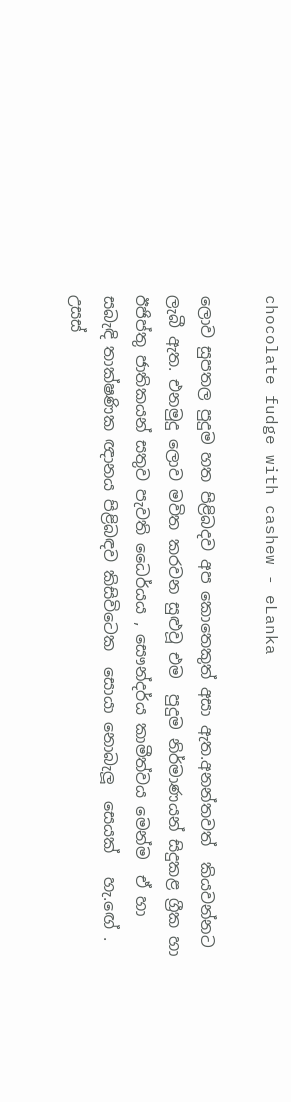chocolate fudge with cashew - eLanka

ලොව සුපතල පුදුම හත පිළිබදව අප කොතෙකුත් අසා ඇත.අනන්තවත්  කියවන්නට ලැබී ඇත. එනමුදු ලොව මවිත කරවන සුළුවූ එම  පුදුම නිර්මාණයන් සිදුකළ ග්‍රීක හා ඊජිප්තු ජාතිකයන් සතුව පැවති ධෛර්යය , සෞන්දර්ය කාමීත්වය මෙන්ම  ඒ හා සබැඳි තාක්ෂණික ඥානය පිළිබඳව කිසිවිටෙක  සොයා නොබැලූ  සෙයක්   හැ.ඟේ . උසස්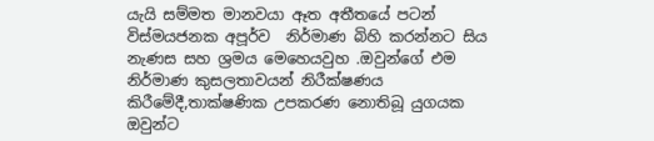යැයි සම්මත මානවයා ඈත අතීතයේ පටන් විස්මයජනක අපූර්ව  නිර්මාණ බිහි කරන්නට සිය නැණස සහ ශ්‍රමය මෙහෙයවුහ .ඔවුන්ගේ එම නිර්මාණ කුසලතාවයන් නිරීක්ෂණය කිරීමේදී,තාක්ෂණික උපකරණ නොතිබූ යුගයක  ඔවුන්ට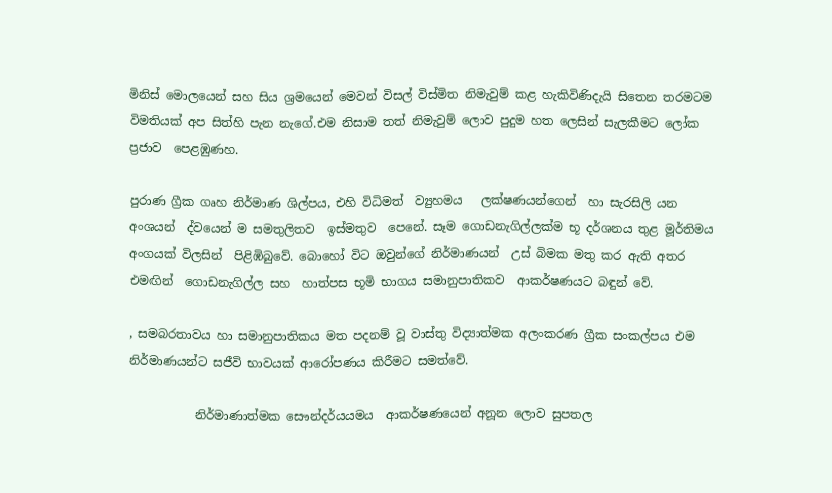මිනිස් මොලයෙන් සහ සිය ශ්‍රමයෙන් මෙවන් විසල් විස්මිත නිමැවුම් කළ හැකිවිණිදැයි සිතෙන තරමටම විමතියක් අප සිත්හි පැන නැගේ.එම නිසාම තත් නිමැවුම් ලොව පුදුම හත ලෙසින් සැලකීමට ලෝක ප්‍රජාව  පෙළඹුණහ.

පුරාණ ග්‍රීක ගෘහ නිර්මාණ ශිල්පය, එහි විධිමත්  ව්‍යුහමය   ලක්ෂණයන්ගෙන්  හා සැරසිලි යන අංශයන්  ද්වයෙන් ම සමතුලිතව  ඉස්මතුව  පෙනේ. සෑම ගොඩනැගිල්ලක්ම භූ දර්ශනය තුළ මූර්තිමය අංගයක් විලසින්  පිළිඹිබුවේ. බොහෝ විට ඔවුන්ගේ නිර්මාණයන්  උස් බිමක මතු කර ඇති අතර එමඟින්  ගොඩනැගිල්ල සහ  හාත්පස භූමි භාගය සමානුපාතිකව  ආකර්ෂණයට බඳුන් වේ.

, සමබරතාවය හා සමානුපාතිකය මත පදනම් වූ වාස්තු විද්‍යාත්මක අලංකරණ ග්‍රීක සංකල්පය එම නිර්මාණයන්ට සජීවි භාවයක් ආරෝපණය කිරීමට සමත්වේ.

           නිර්මාණාත්මක සෞන්දර්යයමය  ආකර්ෂණයෙන් අනූන ලොව සුපතල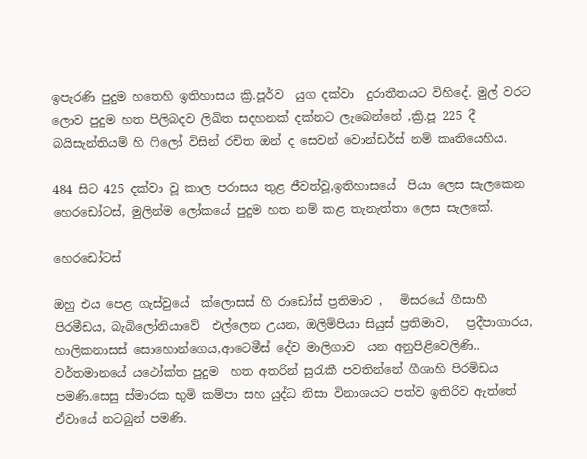ඉපැරණි පුදුම හතෙහි ඉතිහාසය ක්‍රි.පූර්ව  යුග දක්වා  දුරාතීතයට විහිදේ. මුල් වරට ලොව පුදුම හත පිලිබදව ලිඛිත සදහනක් දක්නට ලැබෙන්නේ ,ක්‍රි.පූ 225 දී බයිසැන්තියම් හි ෆිලෝ විසින් රචිත ඔන් ද සෙවන් වොන්ඩර්ස් නම් කෘතියෙහිය.

484 සිට 425 දක්වා වූ කාල පරාසය තුළ ජීවත්වූ,ඉතිහාසයේ  පියා ලෙස සැලකෙන හෙරඩෝටස්, මුලින්ම ලෝකයේ පුදුම හත නම් කළ තැනැත්තා ලෙස සැලකේ.

හෙරඩෝටස්

ඔහු එය පෙළ ගැස්වුයේ  ක්ලොසස් හි රාඩෝස් ප්‍රතිමාව ,   මිසරයේ ගීසාහී  පිරමීඩය, බැබිලෝනියාවේ  එල්ලෙන උයන, ඔලිම්පියා සියුස් ප්‍රතිමාව,   ප්‍රදීපාගාරය, හාලිකනාසස් සොහොන්ගෙය,ආටෙමීස් දේව මාලිගාව  යන අනුපිළිවෙලිණි.. වර්තමානයේ යථෝක්ත පුදුම  හත අතරින් සුරැකී පවතින්නේ ගීශාහි පිරමිඩය පමණි.සෙසු ස්මාරක භුමි කම්පා සහ යුද්ධ නිසා විනාශයට පත්ව ඉතිරිව ඇත්තේ ඒවායේ නටබුන් පමණි.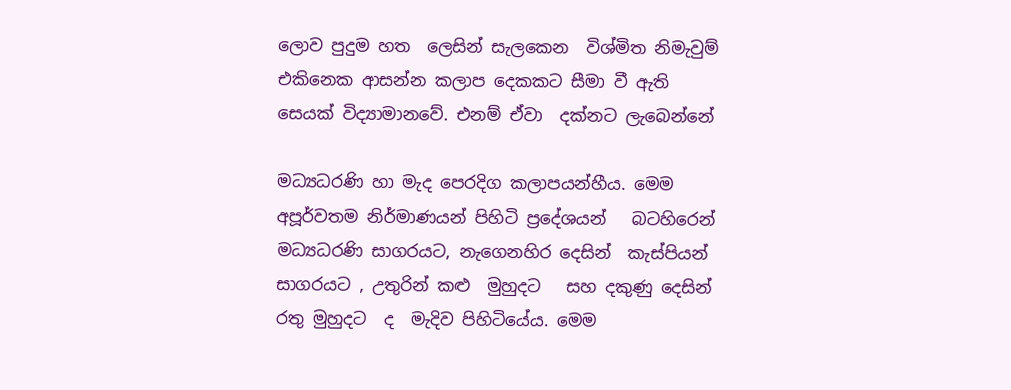ලොව පුදුම හත  ලෙසින් සැලකෙන  විශ්මිත නිමැවුම් එකිනෙක ආසන්න කලාප දෙකකට සීමා වී ඇති සෙයක් විද්‍යාමානවේ. එනම් ඒවා  දක්නට ලැබෙන්නේ

මධ්‍යධරණි හා මැද පෙරදිග කලාපයන්හීය. මෙම අපූර්වතම නිර්මාණයන් පිහිටි ප්‍රදේශයන්   බටහිරෙන් මධ්‍යධරණි සාගරයට, නැගෙනහිර දෙසින්  කැස්පියන් සාගරයට , උතුරින් කළු  මුහුදට   සහ දකුණු දෙසින් රතු මුහුදට  ද  මැදිව පිහිටියේය. මෙම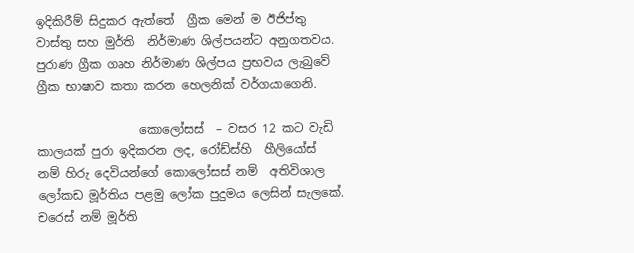ඉදිකිරීම් සිදුකර ඇත්තේ  ග්‍රීක මෙන් ම ඊජිප්තු වාස්තු සහ මුර්ති  නිර්මාණ ශිල්පයන්ට අනුගතවය.   පුරාණ ග්‍රීක ගෘහ නිර්මාණ ශිල්පය ප්‍රභවය ලැබුවේ ග්‍රීක භාෂාව කතා කරන හෙලනික් වර්ගයාගෙනි.

                 කොලෝසස්  – වසර 12 කට‍ වැඩි කාලයක් පුරා ඉදිකරන ලද, රෝඩ්ස්හි  හීලියෝස් නම් හිරු දෙවියන්ගේ කොලෝසස් නම්  අතිවිශාල  ලෝකඩ මූර්තිය පළමු ලෝක පුදුමය ලෙසින් සැලකේ. චරෙස් නම් මූර්ති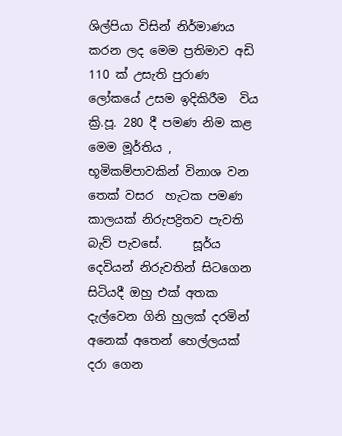ශිල්පියා විසින් නිර්මාණය කරන ලද මෙම ප්‍රතිමාව අඩි 110 ක් උසැති පුරාණ ලෝකයේ උසම ඉදිකිරීම  විය  ක්‍රි.පූ. 280 දී පමණ නිම කළ මෙම මූර්තිය , භූමිකම්පාවකින් විනාශ වන  තෙක් වසර  හැටක පමණ කාලයක් නිරුපද්‍රිතව පැවති  බැව් පැවසේ.     සූර්ය දෙවියන් නිරුවතින් සිටගෙන සිටියදී ඔහු එක් අතක දැල්වෙන ගිනි හුලක් දරමින්  අනෙක් අතෙන් හෙල්ලයක් දරා ගෙන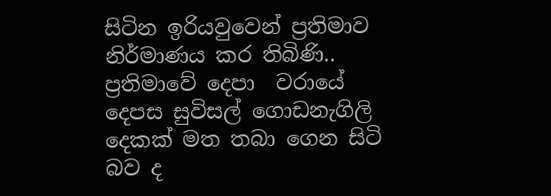සිටින ඉරියවුවෙන් ප්‍රතිමාව නිර්මාණය කර තිබිණි.. ප්‍රතිමාවේ දෙපා  වරායේ දෙපස සුවිසල් ගොඩනැගිලි දෙකක් මත තබා ගෙන සිටි බව ද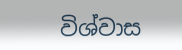විශ්වාස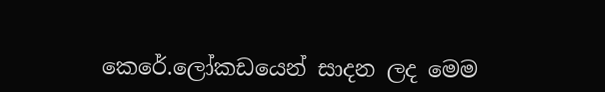කෙරේ.ලෝකඩයෙන් සාදන ලද මෙම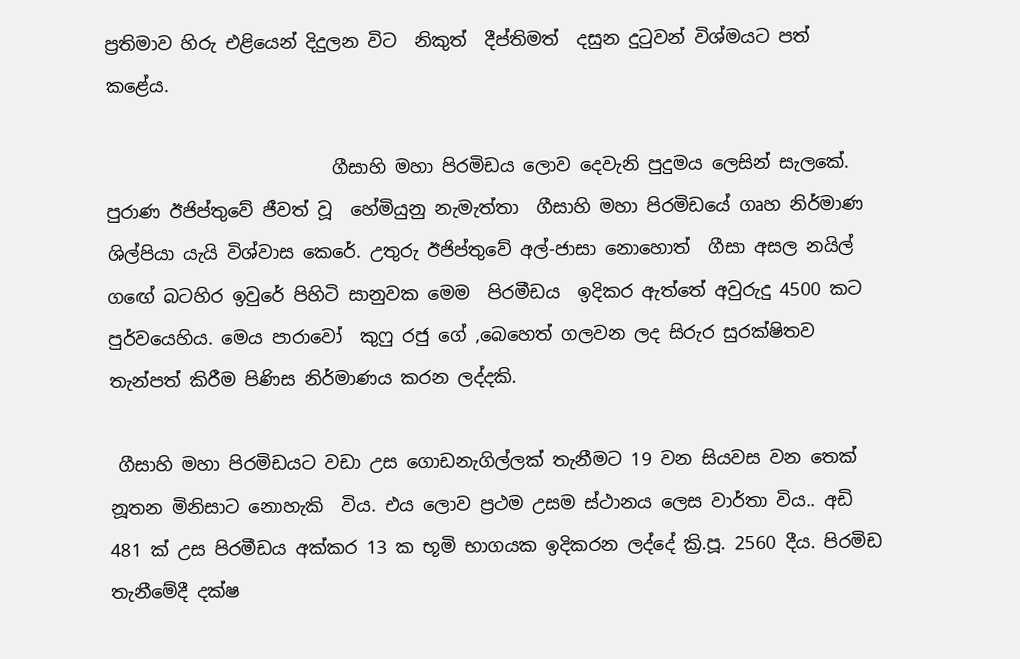ප්‍රතිමාව හිරු එළියෙන් දිදුලන විට  නිකුත්  දීප්තිමත්  දසුන දුටුවන් විශ්මයට පත් කළේය.

                         ගීසාහි මහා පිරමිඩය ලොව දෙවැනි පුදුමය ලෙසින් සැලකේ.    පුරාණ ඊජිප්තුවේ ජීවත් වූ  හේමියුනු නැමැත්තා  ගීසාහි මහා පිරමිඩයේ ගෘහ නිර්මාණ ශිල්පියා යැයි විශ්වාස කෙරේ. උතුරු ඊජිප්තුවේ අල්-ජාසා නොහොත්  ගීසා අසල නයිල් ගඟේ බටහිර ඉවුරේ පිහිටි සානුවක මෙම  පිරමීඩය  ඉදිකර ඇත්තේ අවුරුදු 4500 කට පුර්වයෙහිය. මෙය පාරාවෝ  කුෆු රජු ගේ ,බෙහෙත් ගලවන ලද සිරුර සුරක්ෂිතව තැන්පත් කිරීම පිණිස නිර්මාණය කරන ලද්දකි.

 ගීසාහි මහා පිරමිඩයට වඩා උස ගොඩනැගිල්ලක් තැනීමට 19 වන සියවස වන තෙක් නූතන මිනිසාට නොහැකි  විය. එය ලොව ප්‍රථම උසම ස්ථානය ලෙස වාර්තා විය.. අඩි 481 ක් උස පිරමීඩය අක්කර 13 ක භූමි භාගයක ඉදිකරන ලද්දේ ක්‍රි.පූ. 2560 දීය. පිරමිඩ තැනීමේදී දක්ෂ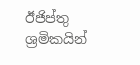ඊජිප්තු ශ්‍රමිකයින්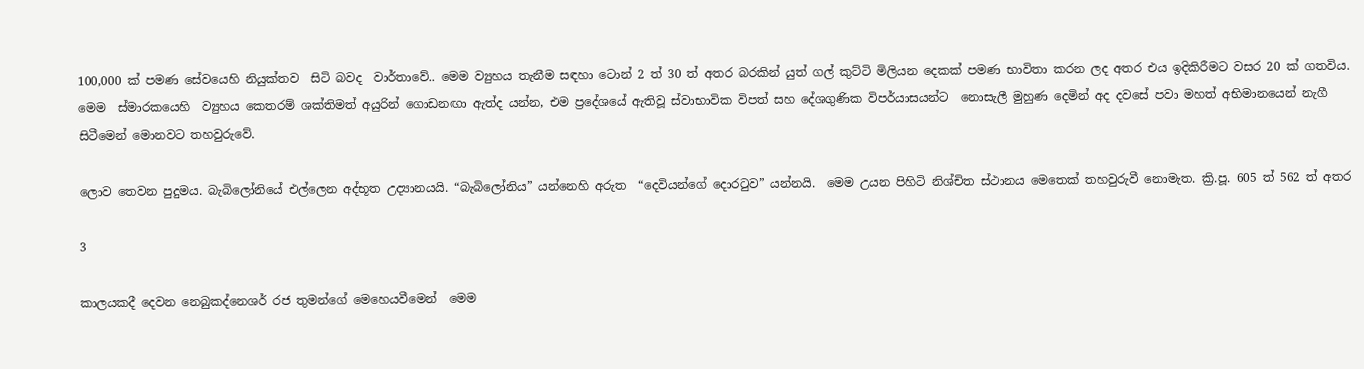100,000 ක් පමණ සේවයෙහි නියුක්තව  සිටි බවද  වාර්තාවේ.. මෙම ව්‍යුහය තැනීම සඳහා ටොන් 2 ත් 30 ත් අතර බරකින් යුත් ගල් කුට්ටි මිලියන දෙකක් පමණ භාවිතා කරන ලද අතර එය ඉදිකිරීමට වසර 20 ක් ගතවිය. මෙම  ස්මාරකයෙහි  ව්‍යුහය කෙතරම් ශක්තිමත් අයුරින් ගොඩනඟා ඇත්ද යන්න, එම ප්‍රදේශයේ ඇතිවූ ස්වාභාවික විපත් සහ දේශගුණික විපර්යාසයන්ට  නොසැලී මුහුණ දෙමින් අද දවසේ පවා මහත් අභිමානයෙන් නැගී සිටීමෙන් මොනවට තහවුරුවේ.

ලොව තෙවන පුදුමය. බැබිලෝනියේ එල්ලෙන අද්භූත උද්‍යානයයි. “බැබිලෝනිය” යන්නෙහි අරුත  “දෙවියන්ගේ දොරටුව” යන්නයි.  මෙම උයන පිහිටි නිශ්චිත ස්ථානය මෙතෙක් තහවුරුවී නොමැත. ක්‍රි.පූ. 605 ත් 562 ත් අතර

3

කාලයකදී දෙවන නෙබුකද්නෙශර් රජ තුමන්ගේ මෙහෙයවීමෙන්  මෙම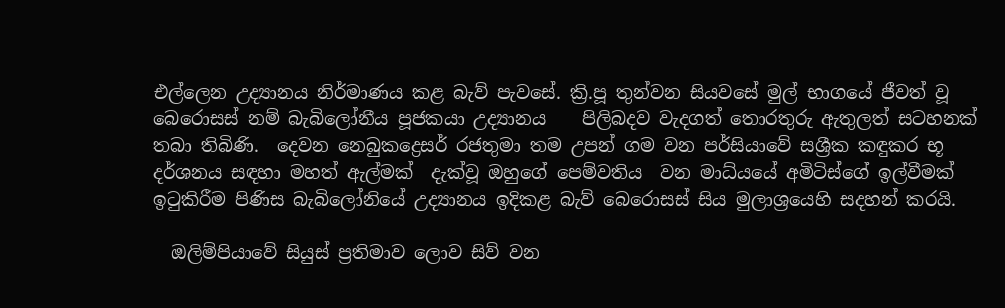එල්ලෙන උද්‍යානය නිර්මාණය කළ බැව් පැවසේ. ක්‍රි.පූ තුන්වන සියවසේ මුල් භාගයේ ජීවත් වූ බෙරොසස් නම් බැබිලෝනීය පූජකයා උද්‍යානය    පිලිබදව වැදගත් තොරතුරු ඇතුලත් සටහනක් තබා තිබිණි.  දෙවන නෙබුකද්‍රෙසර් රජතුමා තම උපන් ගම වන පර්සියාවේ සශ්‍රීක කඳුකර භූ දර්ශනය සඳහා මහත් ඇල්මක්  දැක්වූ ඔහුගේ පෙම්වතිය  වන මාධ්යයේ අමිටිස්ගේ ඉල්වීමක්  ඉටුකිරීම පිණිස බැබිලෝනියේ උද්‍යානය ඉදිකළ බැව් බෙරොසස් සිය මුලාශ්‍රයෙහි සදහන් කරයි.

  ඔලිම්පියාවේ සියුස් ප්‍රතිමාව ලොව සිව් වන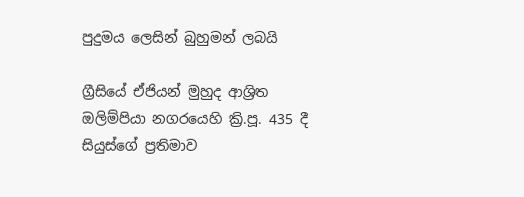පුදුමය ලෙසින් බුහුමන් ලබයි

ග්‍රීසියේ ඒජියන් මුහුද ආශ්‍රිත  ඔලිම්පියා නගරයෙහි ක්‍රි.පූ. 435 දී   සියුස්ගේ ප්‍රතිමාව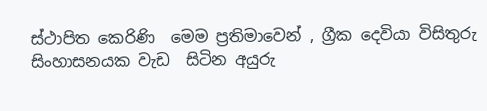ස්ථාපිත කෙරිණි  මෙම ප්‍රතිමාවෙන් , ග්‍රීක දෙවියා විසිතුරු සිංහාසනයක වැඩ  සිටින අයුරු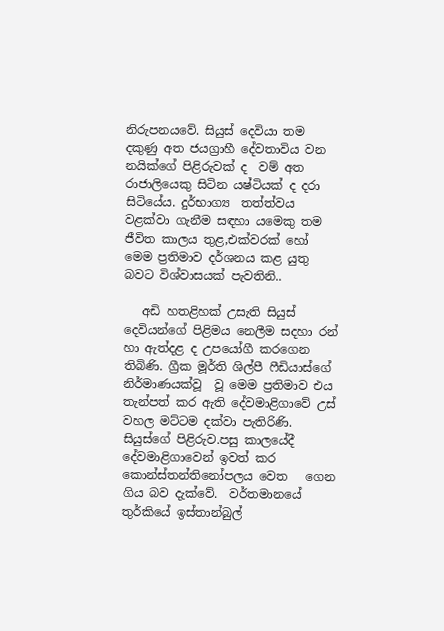නිරුපනයවේ. සියුස් දෙවියා තම දකුණු අත ජයග්‍රාහී දේවතාවිය වන නයික්ගේ පිළිරුවක් ද  වම් අත රාජාලියෙකු සිටින යෂ්ටියක් ද දරා  සිටියේය. දුර්භාග්‍ය  තත්ත්වය වළක්වා ගැනීම සඳහා යමෙකු තම ජීවිත කාලය තුළ,එක්වරක් හෝ  මෙම ප්‍රතිමාව දර්ශනය කළ යුතු බවට විශ්වාසයක් පැවතිනි..

   අඩි හතළිහක් උසැති සියුස් දෙවියන්ගේ පිළිමය නෙලීම සදහා රන් හා ඇත්දළ ද උපයෝගී කරගෙන තිබිණි. ග්‍රීක මූර්ති ශිල්පී ෆීඩියාස්ගේ නිර්මාණයක්වූ  වූ මෙම ප්‍රතිමාව එය තැන්පත් කර ඇති දේවමාළිගාවේ උස් වහල මට්ටම දක්වා පැතිරිණි. සියුස්ගේ පිළිරුව.පසු කාලයේදී   දේවමාළිගාවෙන් ඉවත් කර කොන්ස්තන්තිනෝපලය වෙත   ගෙන ගිය බව දැක්වේ.  වර්තමානයේ  තුර්කියේ ඉස්තාන්බුල්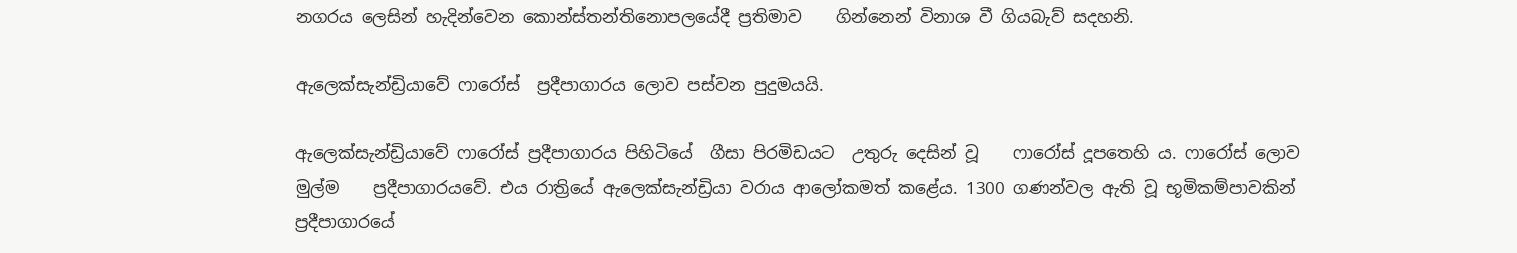නගරය ලෙසින් හැදින්වෙන කොන්ස්තන්තිනොපලයේදී ප්‍රතිමාව    ගින්නෙන් විනාශ වී ගියබැව් සදහනි.

ඇලෙක්සැන්ඩ්‍රියාවේ ෆාරෝස්  ප්‍රදීපාගාරය ලොව පස්වන පුදුමයයි.

ඇලෙක්සැන්ඩ්‍රියාවේ ෆාරෝස් ප්‍රදීපාගාරය පිහිටියේ  ගීසා පිරමිඩයට  උතුරු දෙසින් වූ    ෆාරෝස් දූපතෙහි ය. ෆාරෝස් ලොව මුල්ම    ප්‍රදීපාගාරයවේ. එය රාත්‍රියේ ඇලෙක්සැන්ඩ්‍රියා වරාය ආලෝකමත් කළේය. 1300 ගණන්වල ඇති වූ භූමිකම්පාවකින් ප්‍රදීපාගාරයේ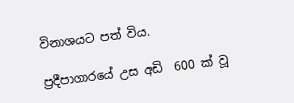විනාශයට පත් විය.

ප්‍රදීපාගාරයේ උස අඩි  600 ක් වූ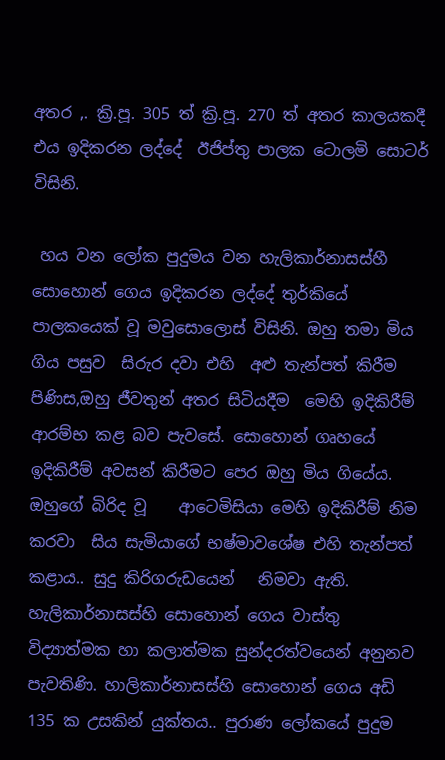අතර ,. ක්‍රි.පූ. 305 ත් ක්‍රි.පූ. 270 ත් අතර කාලයකදී එය ඉදිකරන ලද්දේ  ඊජිප්තු පාලක ටොලමි සොටර් විසිනි.

 හය වන ලෝක පුදුමය වන හැලිකාර්නාසස්හී  සොහොන් ගෙය ඉදිකරන ලද්දේ තුර්කියේ පාලකයෙක් වූ මවුසොලොස් විසිනි. ඔහු තමා මිය ගිය පසුව  සිරුර දවා එහි  අළු තැන්පත් කිරීම පිණිස,ඔහු ජීවතුන් අතර සිටියදීම  මෙහි ඉදිකිරීම් ආරම්භ කළ බව පැවසේ. සොහොන් ගෘහයේ ඉදිකිරීම් අවසන් කිරීමට පෙර ඔහු මිය ගියේය. ඔහුගේ බිරිද වූ    ආටෙමිසියා මෙහි ඉදිකිරීම් නිම කරවා  සිය සැමියාගේ භෂ්මාවශේෂ එහි තැන්පත් කළාය.. සුදු කිරිගරුඩයෙන්   නිමවා ඇති. හැලිකාර්නාසස්හි සොහොන් ගෙය වාස්තු විද්‍යාත්මක හා කලාත්මක සුන්දරත්වයෙන් අනුනව පැවතිණි. හාලිකාර්නාසස්හි සොහොන් ගෙය අඩි 135 ක උසකින් යුක්තය.. පුරාණ ලෝකයේ පුදුම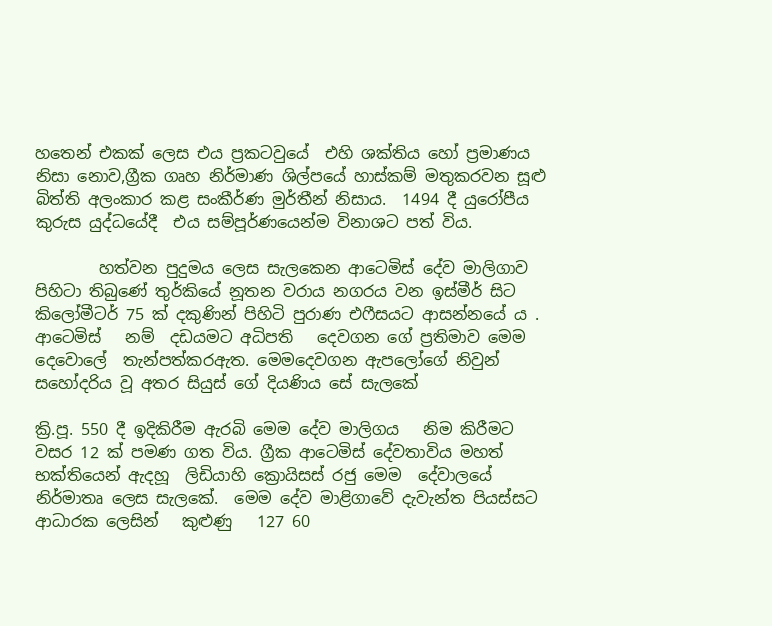හතෙන් එකක් ලෙස එය ප්‍රකටවුයේ  එහි ශක්තිය හෝ ප්‍රමාණය නිසා නොව,ග්‍රීක ගෘහ නිර්මාණ ශිල්පයේ හාස්කම් මතුකරවන සූළු  බිත්ති අලංකාර කළ සංකීර්ණ මුර්තීන් නිසාය.  1494 දී යුරෝපීය කුරුස යුද්ධයේදී  එය සම්පූර්ණයෙන්ම විනාශට පත් විය.

        හත්වන පුදුමය ලෙස සැලකෙන ආටෙමිස් දේව මාලිගාව පිහිටා තිබුණේ තුර්කියේ නූතන වරාය නගරය වන ඉස්මීර් සිට කිලෝමීටර් 75 ක් දකුණින් පිහිටි පුරාණ එෆීසයට ආසන්නයේ ය . ආටෙමිස්   නම්  දඩයමට අධිපති   දෙවගන ගේ ප්‍රතිමාව මෙම දෙවොලේ  තැන්පත්කරඇත. මෙමදෙවගන ඇපලෝගේ නිවුන් සහෝදරිය වූ අතර සියුස් ගේ දියණිය සේ සැලකේ

ක්‍රි.පූ. 550 දී ඉදිකිරීම ඇරබි මෙම දේව මාලිගය   නිම කිරීමට වසර 12 ක් පමණ ගත විය. ග්‍රීක ආටෙමිස් දේවතාවිය මහත් භක්තියෙන් ඇදහූ  ලිඩියාහි ක්‍රොයිසස් රජු මෙම  දේවාලයේ නිර්මාතෘ ලෙස සැලකේ.  මෙම දේව මාළිගාවේ දැවැන්ත පියස්සට ආධාරක ලෙසින්   කුළුණු   127 60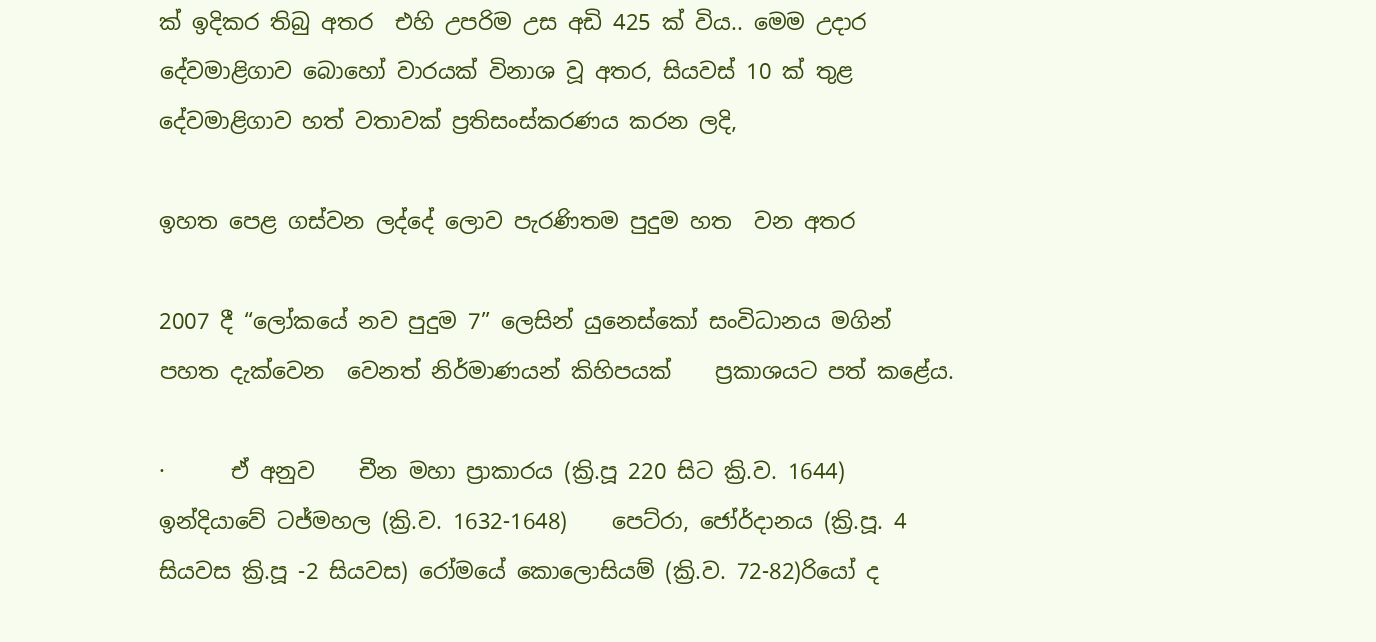ක් ඉදිකර තිබු අතර  එහි උපරිම උස අඩි 425 ක් විය.. මෙම උදාර දේවමාළිගාව බොහෝ වාරයක් විනාශ වූ අතර, සියවස් 10 ක් තුළ දේවමාළිගාව හත් වතාවක් ප්‍රතිසංස්කරණය කරන ලදි,

ඉහත පෙළ ගස්වන ලද්දේ ලොව පැරණිතම පුදුම හත  වන අතර

2007 දී “ලෝකයේ නව පුදුම 7” ලෙසින් යුනෙස්කෝ සංවිධානය මගින් පහත දැක්වෙන  වෙනත් නිර්මාණයන් කිහිපයක්    ප්‍රකාශයට පත් කළේය.

·      ඒ අනුව    චීන මහා ප්‍රාකාරය (ක්‍රි.පූ 220 සිට ක්‍රි.ව. 1644)  ඉන්දියාවේ ටජ්මහල (ක්‍රි.ව. 1632-1648)    පෙට්රා, ජෝර්දානය (ක්‍රි.පූ. 4 සියවස ක්‍රි.පූ -2 සියවස) රෝමයේ කොලොසියම් (ක්‍රි.ව. 72-82)රියෝ ද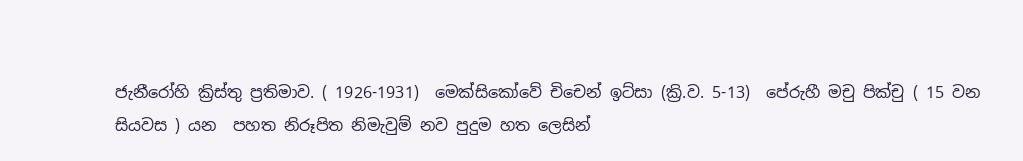ජැනීරෝහි ක්‍රිස්තු ප්‍රතිමාව. ( 1926-1931)  මෙක්සිකෝවේ චිචෙන් ඉට්සා (ක්‍රි.ව. 5-13)  පේරුහී මචු පික්චු ( 15 වන සියවස ) යන  පහත නිරූපිත නිමැවුම් නව පුදුම හත ලෙසින්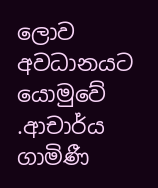ලොව අවධානයට යොමුවේ        .ආචාර්ය ගාමිණී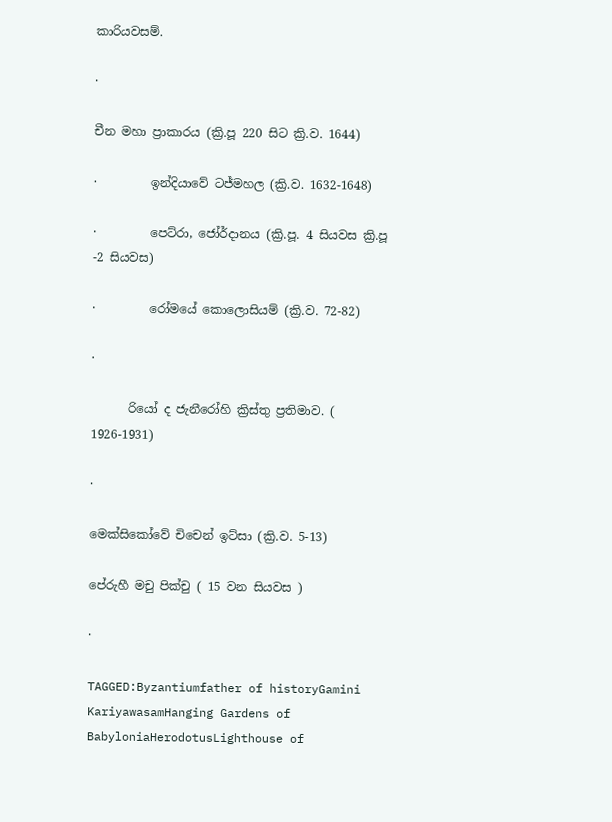කාරියවසම්.

·

චීන මහා ප්‍රාකාරය (ක්‍රි.පූ 220 සිට ක්‍රි.ව. 1644)

·         ඉන්දියාවේ ටජ්මහල (ක්‍රි.ව. 1632-1648)

·         පෙට්රා, ජෝර්දානය (ක්‍රි.පූ. 4 සියවස ක්‍රි.පූ -2 සියවස)

·         රෝමයේ කොලොසියම් (ක්‍රි.ව. 72-82)

·

      රියෝ ද ජැනීරෝහි ක්‍රිස්තු ප්‍රතිමාව. ( 1926-1931)

·

මෙක්සිකෝවේ චිචෙන් ඉට්සා (ක්‍රි.ව. 5-13)

පේරුහී මචු පික්චු ( 15 වන සියවස )

·

TAGGED:Byzantiumfather of historyGamini KariyawasamHanging Gardens of BabyloniaHerodotusLighthouse of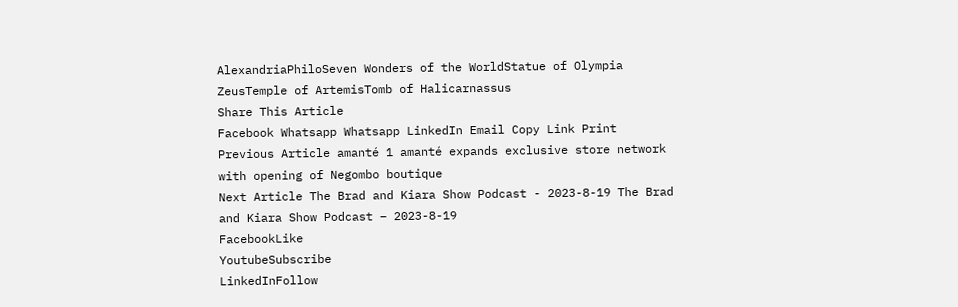AlexandriaPhiloSeven Wonders of the WorldStatue of Olympia ZeusTemple of ArtemisTomb of Halicarnassus
Share This Article
Facebook Whatsapp Whatsapp LinkedIn Email Copy Link Print
Previous Article amanté 1 amanté expands exclusive store network with opening of Negombo boutique
Next Article The Brad and Kiara Show Podcast - 2023-8-19 The Brad and Kiara Show Podcast – 2023-8-19
FacebookLike
YoutubeSubscribe
LinkedInFollow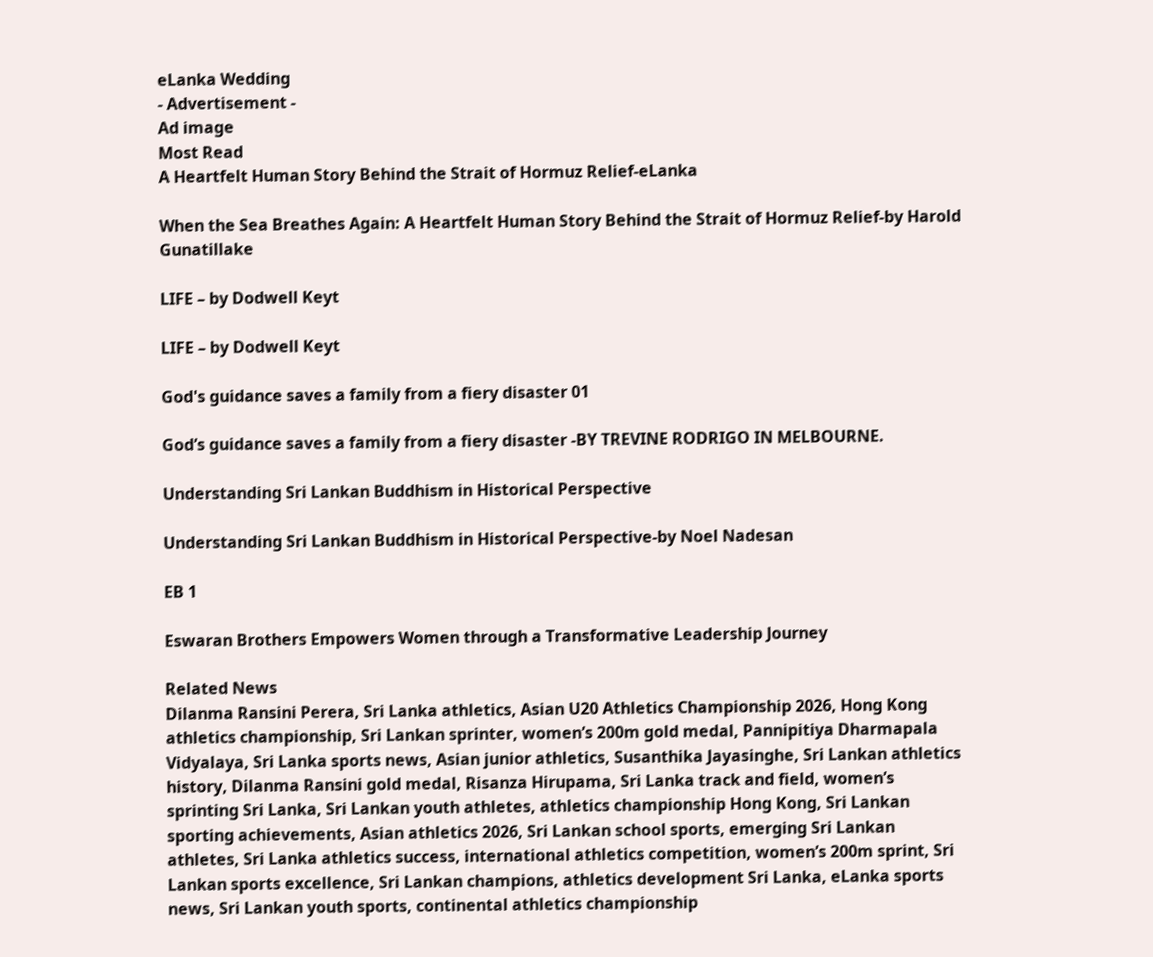eLanka Wedding
- Advertisement -
Ad image
Most Read
A Heartfelt Human Story Behind the Strait of Hormuz Relief-eLanka

When the Sea Breathes Again: A Heartfelt Human Story Behind the Strait of Hormuz Relief-by Harold Gunatillake

LIFE – by Dodwell Keyt

LIFE – by Dodwell Keyt

God's guidance saves a family from a fiery disaster 01

God’s guidance saves a family from a fiery disaster -BY TREVINE RODRIGO IN MELBOURNE.

Understanding Sri Lankan Buddhism in Historical Perspective

Understanding Sri Lankan Buddhism in Historical Perspective-by Noel Nadesan

EB 1

Eswaran Brothers Empowers Women through a Transformative Leadership Journey

Related News
Dilanma Ransini Perera, Sri Lanka athletics, Asian U20 Athletics Championship 2026, Hong Kong athletics championship, Sri Lankan sprinter, women’s 200m gold medal, Pannipitiya Dharmapala Vidyalaya, Sri Lanka sports news, Asian junior athletics, Susanthika Jayasinghe, Sri Lankan athletics history, Dilanma Ransini gold medal, Risanza Hirupama, Sri Lanka track and field, women’s sprinting Sri Lanka, Sri Lankan youth athletes, athletics championship Hong Kong, Sri Lankan sporting achievements, Asian athletics 2026, Sri Lankan school sports, emerging Sri Lankan athletes, Sri Lanka athletics success, international athletics competition, women’s 200m sprint, Sri Lankan sports excellence, Sri Lankan champions, athletics development Sri Lanka, eLanka sports news, Sri Lankan youth sports, continental athletics championship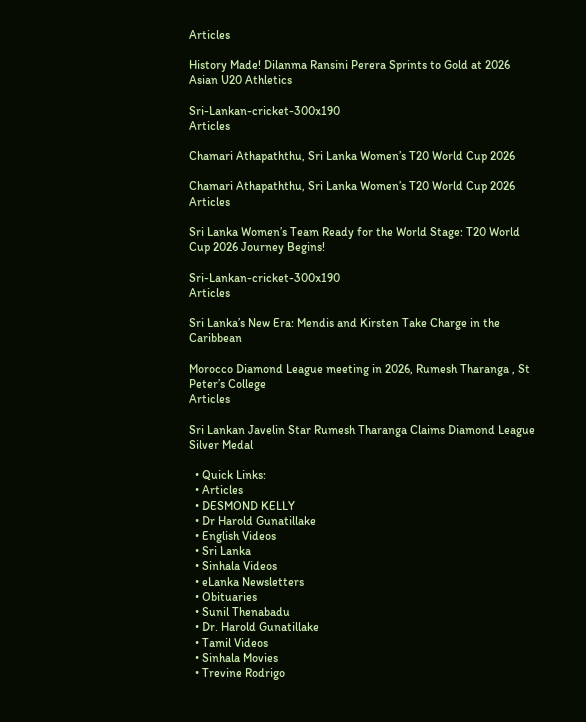Articles

History Made! Dilanma Ransini Perera Sprints to Gold at 2026 Asian U20 Athletics

Sri-Lankan-cricket-300x190
Articles

Chamari Athapaththu, Sri Lanka Women’s T20 World Cup 2026

Chamari Athapaththu, Sri Lanka Women’s T20 World Cup 2026
Articles

Sri Lanka Women’s Team Ready for the World Stage: T20 World Cup 2026 Journey Begins!

Sri-Lankan-cricket-300x190
Articles

Sri Lanka’s New Era: Mendis and Kirsten Take Charge in the Caribbean

Morocco Diamond League meeting in 2026, Rumesh Tharanga , St Peter’s College
Articles

Sri Lankan Javelin Star Rumesh Tharanga Claims Diamond League Silver Medal

  • Quick Links:
  • Articles
  • DESMOND KELLY
  • Dr Harold Gunatillake
  • English Videos
  • Sri Lanka
  • Sinhala Videos
  • eLanka Newsletters
  • Obituaries
  • Sunil Thenabadu
  • Dr. Harold Gunatillake
  • Tamil Videos
  • Sinhala Movies
  • Trevine Rodrigo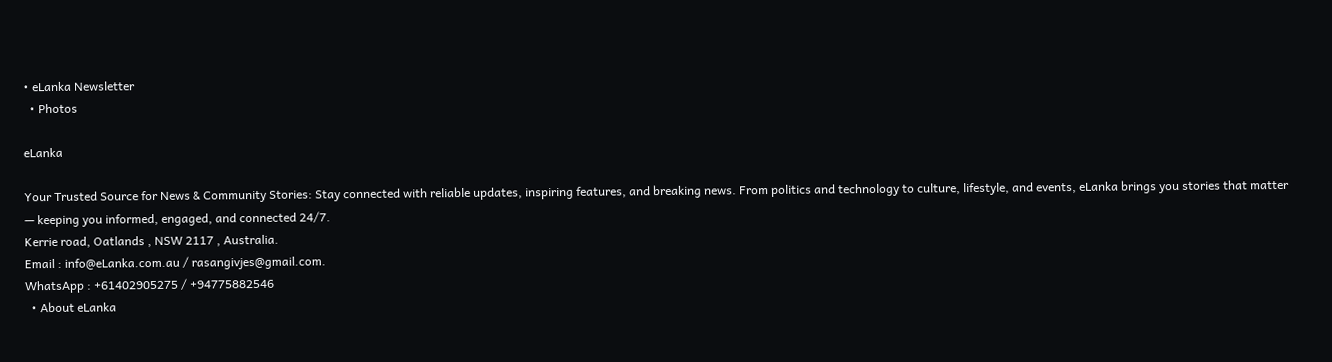• eLanka Newsletter
  • Photos

eLanka

Your Trusted Source for News & Community Stories: Stay connected with reliable updates, inspiring features, and breaking news. From politics and technology to culture, lifestyle, and events, eLanka brings you stories that matter — keeping you informed, engaged, and connected 24/7.
Kerrie road, Oatlands , NSW 2117 , Australia.
Email : info@eLanka.com.au / rasangivjes@gmail.com.
WhatsApp : +61402905275 / +94775882546
  • About eLanka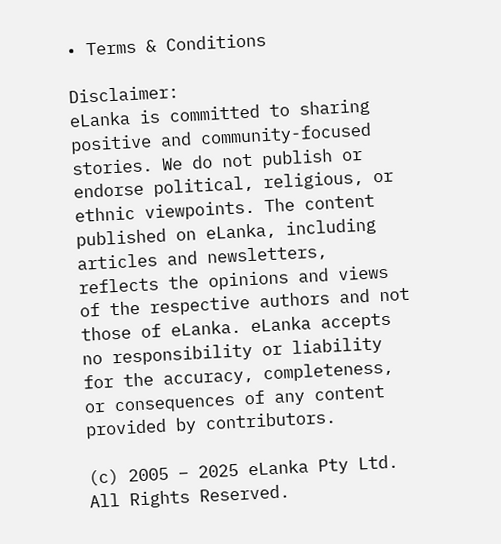• Terms & Conditions

Disclaimer:
eLanka is committed to sharing positive and community-focused stories. We do not publish or endorse political, religious, or ethnic viewpoints. The content published on eLanka, including articles and newsletters, reflects the opinions and views of the respective authors and not those of eLanka. eLanka accepts no responsibility or liability for the accuracy, completeness, or consequences of any content provided by contributors.

(c) 2005 – 2025 eLanka Pty Ltd. All Rights Reserved.